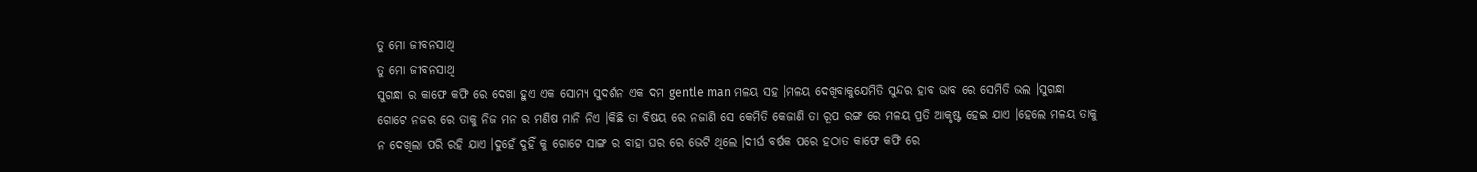ତୁ ମୋ ଜୀବନସାଥି
ତୁ ମୋ ଜୀବନସାଥି
ସୁଗନ୍ଧା ର କାଫେ କଫି ରେ ଦେଖା ହୁଏ ଏକ ସୋମ୍ୟ ସୁଦର୍ଶନ ଏକ ଦମ gentle man ମଳୟ ସହ ।ମଳୟ ଦେଖିବାକୁଯେମିତି ସୁନ୍ଦର ହାବ ଭାବ ରେ ସେମିତି ଭଲ ।ସୁଗନ୍ଧା ଗୋଟେ ନଜର ରେ ତାକୁ ନିଜ ମନ ର ମଣିଷ ମାନି ନିଏ ।କିଛି ତା ବିଷୟ ରେ ନଜାଣି ସେ କେମିତି କେଜାଣି ତା ରୂପ ରଙ୍ଗ ରେ ମଳୟ ପ୍ରତି ଆକୃଷ୍ଟ ହେଇ ଯାଏ ।ହେଲେ ମଳୟ ତାକୁ ନ ଦେଖିଲା ପରି ରହି ଯାଏ ।ଦୁହେଁ ଦୁହିଁ କୁ ଗୋଟେ ସାଙ୍ଗ ର ବାହା ଘର ରେ ଭେଟି ଥିଲେ ।ଦୀର୍ଘ ବର୍ଷକ ପରେ ହଠାତ କାଫେ କଫି ରେ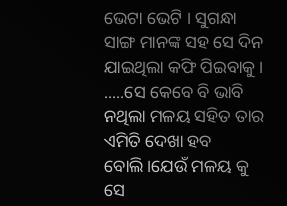ଭେଟା ଭେଟି । ସୁଗନ୍ଧା ସାଙ୍ଗ ମାନଙ୍କ ସହ ସେ ଦିନ ଯାଇଥିଲା କଫି ପିଇବାକୁ ।
.....ସେ କେବେ ବି ଭାବି ନଥିଲା ମଳୟ ସହିତ ତାର ଏମିତି ଦେଖା ହବ ବୋଲି।ଯେଉଁ ମଳୟ କୁ ସେ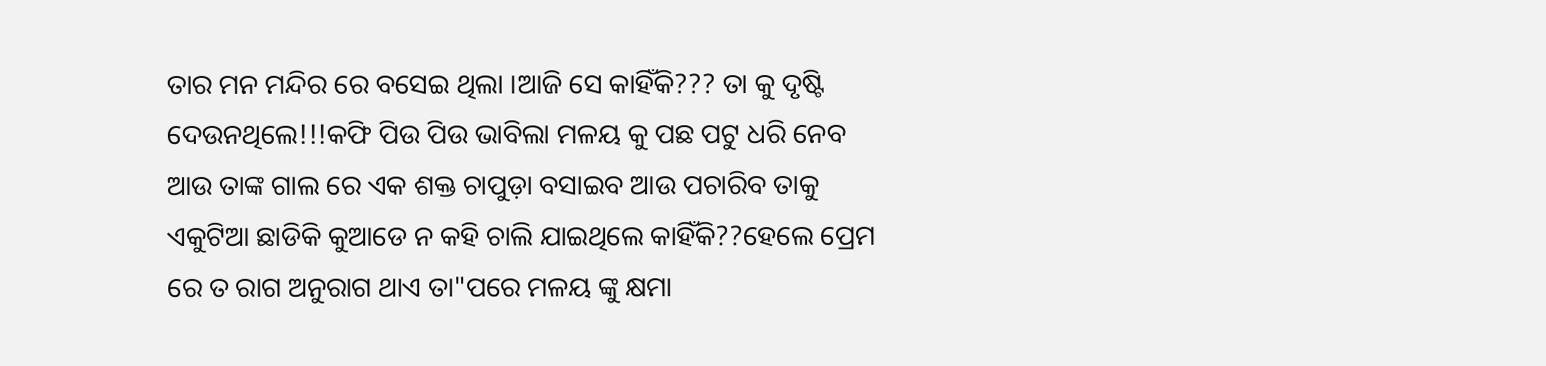ତାର ମନ ମନ୍ଦିର ରେ ବସେଇ ଥିଲା ।ଆଜି ସେ କାହିଁକି??? ତା କୁ ଦୃଷ୍ଟି ଦେଉନଥିଲେ!!!କଫି ପିଉ ପିଉ ଭାବିଲା ମଳୟ କୁ ପଛ ପଟୁ ଧରି ନେବ ଆଉ ତାଙ୍କ ଗାଲ ରେ ଏକ ଶକ୍ତ ଚାପୁଡ଼ା ବସାଇବ ଆଉ ପଚାରିବ ତାକୁ ଏକୁଟିଆ ଛାଡିକି କୁଆଡେ ନ କହି ଚାଲି ଯାଇଥିଲେ କାହିଁକି??ହେଲେ ପ୍ରେମ ରେ ତ ରାଗ ଅନୁରାଗ ଥାଏ ତା"ପରେ ମଳୟ ଙ୍କୁ କ୍ଷମା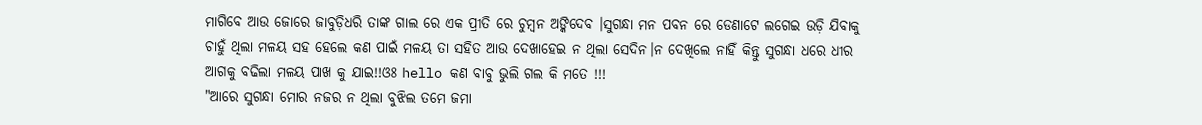ମାଗିବେ ଆଉ ଜୋରେ ଜାବୁଡ଼ିଧରି ତାଙ୍କ ଗାଲ ରେ ଏକ ପ୍ରୀତି ରେ ଚୁମ୍ବନ ଅଙ୍କିଦେବ ।ସୁଗନ୍ଧା ମନ ପବନ ରେ ଡେଣାଟେ ଲଗେଇ ଉଡ଼ି ଯିବାକୁ ଚାହୁଁ ଥିଲା ମଳୟ ସହ ହେଲେ କଣ ପାଇଁ ମଳୟ ତା ସହିତ ଆଉ ଦେଖାହେଇ ନ ଥିଲା ସେଦିନ।ନ ଦେଖିଲେ ନାହିଁ କିନ୍ତୁ ସୁଗନ୍ଧା ଧରେ ଧୀର ଆଗକୁ ବଢିଲା ମଳୟ ପାଖ କୁ ଯାଇ!!ଓଃ hello କଣ ବାବୁ ଭୁଲି ଗଲ କି ମତେ !!!
"ଆରେ ସୁଗନ୍ଧା ମୋର ନଜର ନ ଥିଲା ବୁଝିଲ ତମେ ଜମା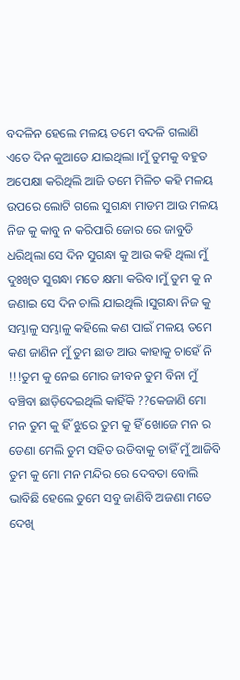ବଦଳିନ ହେଲେ ମଳୟ ତମେ ବଦଳି ଗଲାଣି ଏତେ ଦିନ କୁଆଡେ ଯାଇଥିଲା ।ମୁଁ ତୁମକୁ ବହୁତ ଅପେକ୍ଷା କରିଥିଲି ଆଜି ତମେ ମିଳିଚ କହି ମଳୟ ଉପରେ ଲୋଟି ଗଲେ ସୁଗନ୍ଧା ମାଡମ ଆଉ ମଳୟ ନିଜ କୁ କାବୁ ନ କରିପାରି ଜୋର ରେ ଜାବୁଡି ଧରିଥିଲା ସେ ଦିନ ସୁଗନ୍ଧା କୁ ଆଉ କହି ଥିଲା ମୁଁ ଦୁଃଖିତ ସୁଗନ୍ଧା ମତେ କ୍ଷମା କରିବ ।ମୁଁ ତୁମ କୁ ନ ଜଣାଇ ସେ ଦିନ ଚାଲି ଯାଇଥିଲି ।ସୁଗନ୍ଧା ନିଜ କୁ ସମ୍ଭାଳୁ ସମ୍ଭାଳୁ କହିଲେ କଣ ପାଇଁ ମଳୟ ତମେ କଣ ଜାଣିନ ମୁଁ ତୁମ ଛାଡ ଆଉ କାହାକୁ ଚାହେଁ ନି !!!ତୁମ କୁ ନେଇ ମୋର ଜୀବନ ତୁମ ବିନା ମୁଁ ବଞ୍ଚିବା ଛାଡ଼ିଦେଇଥିଲି କାହିଁକି ??କେଜାଣି ମୋ ମନ ତୁମ କୁ ହିଁ ଝୁରେ ତୁମ କୁ ହିଁ ଖୋଜେ ମନ ର ଡେଣା ମେଲି ତୁମ ସହିତ ଉଡିବାକୁ ଚାହିଁ ମୁଁ ଆଜିବି ତୁମ କୁ ମୋ ମନ ମନ୍ଦିର ରେ ଦେବତା ବୋଲି ଭାବିଛି ହେଲେ ତୁମେ ସବୁ ଜାଣିବି ଅଜଣା ମତେ ଦେଖି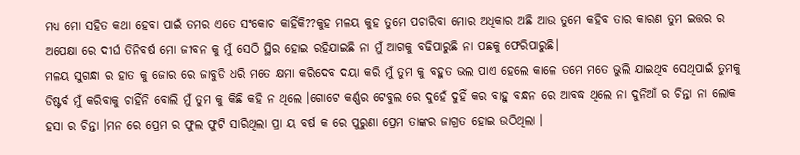ମଧ୍ୟ ମୋ ସହିତ କଥା ହେବା ପାଇଁ ତମର ଏତେ ସଂକୋଚ କାହିଁକି??କୁହ ମଳୟ କୁହ ତୁମେ ପଚାରିବା ମୋର ଅଧିକାର ଅଛି ଆଉ ତୁମେ କହିବ ତାର କାରଣ ତୁମ ଇତ୍ତର ର ଅପେକ୍ଷା ରେ ଦୀର୍ଘ ତିନିବର୍ଷ ମୋ ଜୀବନ କୁ ମୁଁ ସେଠି ସ୍ଥିର ହୋଇ ରହିଯାଇଛି ନା ମୁଁ ଆଗକୁ ବଢିପାରୁଛି ନା ପଛକୁ ଫେରିପାରୁଛି।
ମଳୟ ସୁଗନ୍ଧା ର ହାତ କୁ ଜୋର ରେ ଜାବୁଡି ଧରି ମତେ କ୍ଷମା କରିଦେବ ଦୟା କରି ମୁଁ ତୁମ କୁ ବହୁତ ଭଲ ପାଏ ହେଲେ କାଳେ ତମେ ମତେ ଭୁଲି ଯାଇଥିବ ସେଥିପାଇଁ ତୁମକୁ ଡିଷ୍ଟର୍ବ ମୁଁ କରିବାକୁ ଚାହିଁନି ବୋଲି ମୁଁ ତୁମ କୁ କିଛି କହି ନ ଥିଲେ ।ଗୋଟେ କର୍ଣ୍ଣର ଟେବୁଲ ରେ ଦୁହେଁ ଦୁହିଁ କର ବାହୁ ବନ୍ଧନ ରେ ଆବଦ୍ଧ ଥିଲେ ନା ଦୁନିଆଁ ର ଚିନ୍ତା ନା ଲୋକ ହସା ର ଚିନ୍ତା ।ମନ ରେ ପ୍ରେମ ର ଫୁଲ ଫୁଟି ସାରିଥିଲା ପ୍ରା ୟ ବର୍ଷ କ ରେ ପୁରୁଣା ପ୍ରେମ ତାଙ୍କର ଜାଗ୍ରତ ହୋଇ ଉଠିଥିଲା ।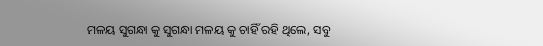ମଳୟ ସୁଗନ୍ଧା କୁ ସୁଗନ୍ଧା ମଳୟ କୁ ଚାହିଁ ରହି ଥିଲେ, ସବୁ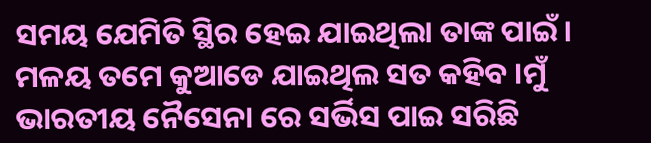ସମୟ ଯେମିତି ସ୍ଥିର ହେଇ ଯାଇଥିଲା ତାଙ୍କ ପାଇଁ।
ମଳୟ ତମେ କୁଆଡେ ଯାଇଥିଲ ସତ କହିବ ।ମୁଁ ଭାରତୀୟ ନୈସେନା ରେ ସର୍ଭିସ ପାଇ ସରିଛି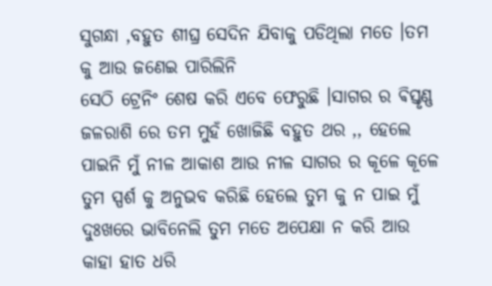ସୁଗନ୍ଧା ,ବହୁତ ଶୀଘ୍ର ସେଦିନ ଯିବାକୁ ପଡିଥିଲା ମତେ ।ତମ କୁ ଆଉ ଜଣେଇ ପାରିଲିନି
ସେଠି ଟ୍ରେନିଂ ଶେଷ କରି ଏବେ ଫେରୁଛି ।ସାଗର ର ଵିସ୍ତୃଣ୍ଣ ଜଳରାଶି ରେ ତମ ମୁହଁ ଖୋଜିଛି ବହୁତ ଥର ,, ହେଲେ ପାଇନି ମୁଁ ନୀଳ ଆକାଶ ଆଉ ନୀଳ ସାଗର ର କୂଳେ କୂଳେ ତୁମ ସ୍ପର୍ଶ କୁ ଅନୁଭବ କରିଛି ହେଲେ ତୁମ କୁ ନ ପାଇ ମୁଁ ଦୁଃଖରେ ଭାବିନେଲି ତୁମ ମତେ ଅପେକ୍ଷା ନ କରି ଆଉ କାହା ହାତ ଧରି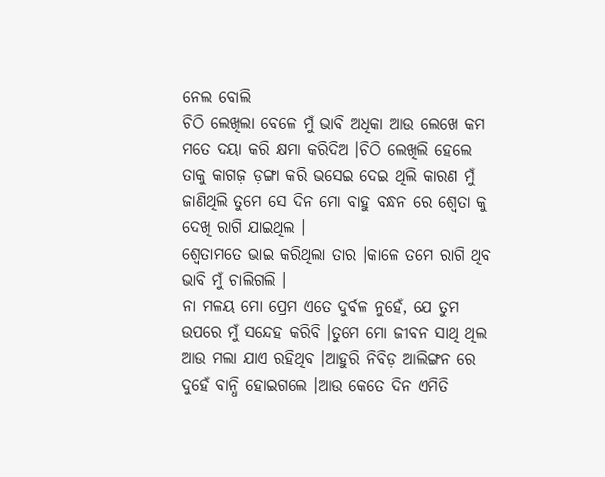ନେଲ ବୋଲି
ଚିଠି ଲେଖିଲା ବେଳେ ମୁଁ ଭାବି ଅଧିକା ଆଉ ଲେଖେ କମ ମତେ ଦୟା କରି କ୍ଷମା କରିଦିଅ ।ଚିଠି ଲେଖିଲି ହେଲେ ତାକୁ କାଗଜ଼ ଡ଼ଙ୍ଗା କରି ଭସେଇ ଦେଇ ଥିଲି କାରଣ ମୁଁ ଜାଣିଥିଲି ତୁମେ ସେ ଦିନ ମୋ ବାହୁ ବନ୍ଧନ ରେ ଶ୍ୱେତା କୁ ଦେଖି ରାଗି ଯାଇଥିଲ ।
ଶ୍ୱେତାମତେ ଭାଇ କରିଥିଲା ତାର ।କାଳେ ତମେ ରାଗି ଥିବ ଭାବି ମୁଁ ଚାଲିଗଲି ।
ନା ମଳୟ ମୋ ପ୍ରେମ ଏତେ ଦୁର୍ବଳ ନୁହେଁ, ଯେ ତୁମ ଉପରେ ମୁଁ ସନ୍ଦେହ କରିବି ।ତୁମେ ମୋ ଜୀବନ ସାଥି ଥିଲ ଆଉ ମଲା ଯାଏ ରହିଥିବ ।ଆହୁରି ନିବିଡ଼ ଆଲିଙ୍ଗନ ରେ ଦୁହେଁ ବାନ୍ଧି ହୋଇଗଲେ ।ଆଉ କେତେ ଦିନ ଏମିତି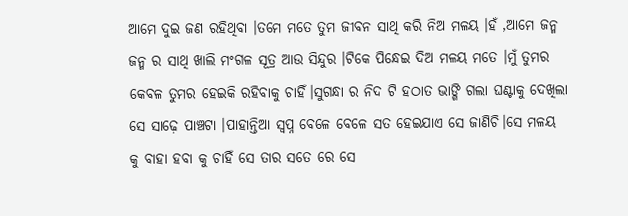ଆମେ ଦୁଇ ଜଣ ରହିଥିବା ।ତମେ ମତେ ତୁମ ଜୀବନ ସାଥି କରି ନିଅ ମଳୟ ।ହଁ ,ଆମେ ଜନ୍ମ ଜନ୍ମ ର ସାଥି ଖାଲି ମଂଗଳ ସୂତ୍ର ଆଉ ସିନ୍ଦୁର ।ଟିକେ ପିନ୍ଧେଇ ଦିଅ ମଳୟ ମତେ ।ମୁଁ ତୁମର କେବଳ ତୁମର ହେଇକି ରହିବାକୁ ଚାହିଁ।ସୁଗନ୍ଧା ର ନିଦ ଟି ହଠାତ ଭାଙ୍ଗି ଗଲା ଘଣ୍ଟାକୁ ଦେଖିଲା ସେ ସାଢ଼େ ପାଞ୍ଚଟା ।ପାହାନ୍ତିଆ ସ୍ବପ୍ନ ବେଳେ ବେଳେ ସତ ହେଇଯାଏ ସେ ଜାଣିଚି।ସେ ମଳୟ କୁ ବାହା ହବା କୁ ଚାହିଁ ସେ ତାର ସତେ ରେ ସେ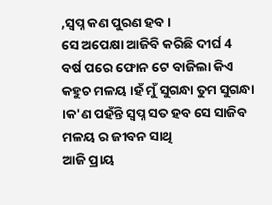,ସ୍ବପ୍ନ କଣ ପୁରଣ ହବ।
ସେ ଅପେକ୍ଷା ଆଜିବି କରିଛି ଦୀର୍ଘ 4 ବର୍ଷ ପରେ ଫୋନ ଟେ ବାଜିଲା କିଏ କହୁଚ ମଳୟ ।ହଁ ମୁଁ ସୁଗନ୍ଧା ତୁମ ସୁଗନ୍ଧା ।କ'ଣ ପହଁନ୍ତି ସ୍ବପ୍ନ ସତ ହବ ସେ ସାଜିବ ମଳୟ ର ଜୀବନ ସାଥି
ଆଜି ପ୍ରାୟ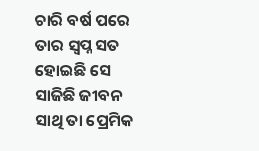ଚାରି ବର୍ଷ ପରେ ତାର ସ୍ବପ୍ନ ସତ ହୋଇଛି ସେ ସାଜିଛି ଜୀବନ ସାଥି ତା ପ୍ରେମିକ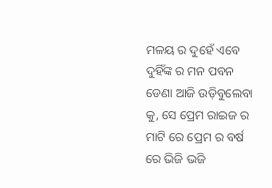ମଳୟ ର ଦୁହେଁ ଏବେ ଦୁହିଁଙ୍କ ର ମନ ପବନ ଡେଣା ଆଜି ଉଡ଼ିବୁଲେବା କୁ, ସେ ପ୍ରେମ ରାଇଜ ର ମାଟି ରେ ପ୍ରେମ ର ବର୍ଷ ରେ ଭିଜି ଭଜି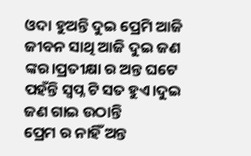ଓଦା ହୁଅନ୍ତି ଦୁଇ ପ୍ରେମି ଆଜି ଜୀବନ ସାଥି ଆଜି ଦୁଇ ଜଣ ଙ୍କର।ପ୍ରତୀକ୍ଷା ର ଅନ୍ତ ଘଟେ ପହଁନ୍ତି ସ୍ବପ୍ନ ଟି ସତ ହୁଏ।ଦୁଇ ଜଣ ଗାଇ ଉଠାନ୍ତି
ପ୍ରେମ ର ନାହିଁ ଅନ୍ତ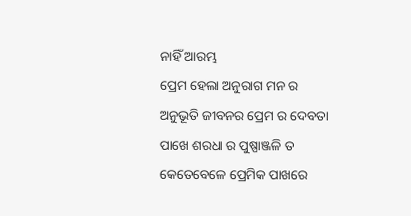ନାହିଁ ଆରମ୍ଭ
ପ୍ରେମ ହେଲା ଅନୁରାଗ ମନ ର
ଅନୁଭୂତି ଜୀବନର ପ୍ରେମ ର ଦେବତା
ପାଖେ ଶରଧା ର ପୁଷ୍ପାଞ୍ଜଳି ତ
କେତେବେଳେ ପ୍ରେମିକ ପାଖରେ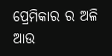ପ୍ରେମିକାର ର ଅଳି ଆଉ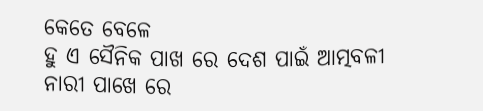କେତେ ବେଳେ
ହୁ ଏ ସୈନିକ ପାଖ ରେ ଦେଶ ପାଇଁ ଆତ୍ମବଳୀ
ନାରୀ ପାଖେ ରେ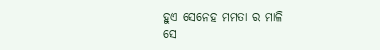ହୁଏ ସେନେହ ମମତା ର ମାଳି
ସେ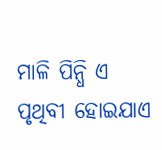ମାଳି ପିନ୍ଧି ଏ ପୃଥିବୀ ହୋଇଯାଏ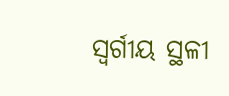ସ୍ବର୍ଗୀୟ ସ୍ଥଳୀ